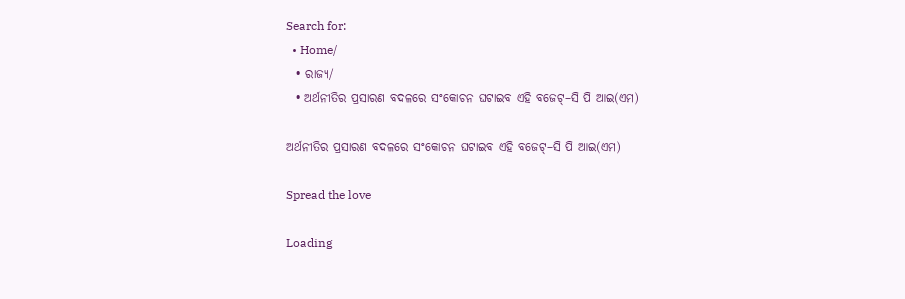Search for:
  • Home/
  • ରାଜ୍ୟ/
  • ଅର୍ଥନୀତିର ପ୍ରସାରଣ ବଦଳରେ ସଂକୋଚନ ଘଟାଇବ ଏହି ବଜେଟ୍–ସି ପି ଆଇ(ଏମ)

ଅର୍ଥନୀତିର ପ୍ରସାରଣ ବଦଳରେ ସଂକୋଚନ ଘଟାଇବ ଏହି ବଜେଟ୍–ସି ପି ଆଇ(ଏମ)

Spread the love

Loading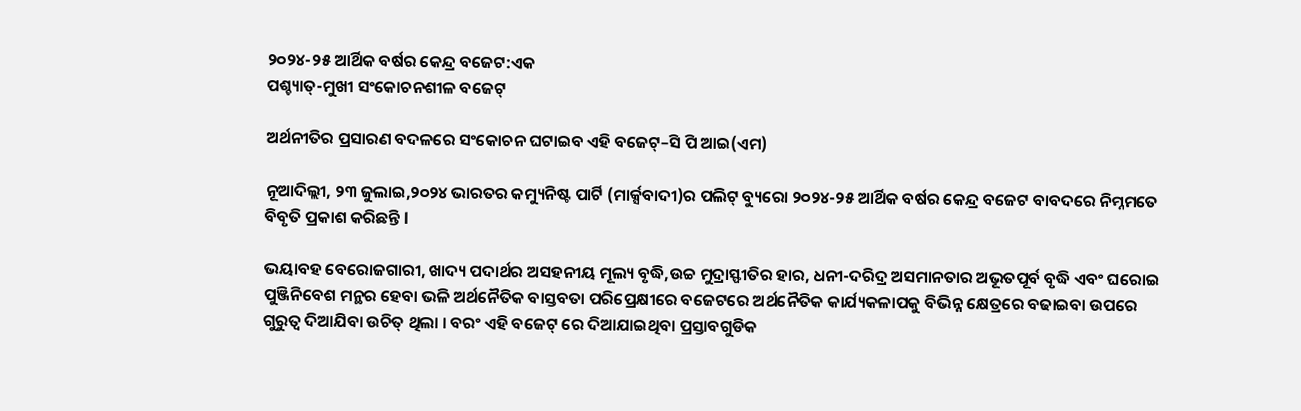୨୦୨୪-୨୫ ଆର୍ଥିକ ବର୍ଷର କେନ୍ଦ୍ର ବଜେଟ:ଏକ
ପଶ୍ଚ୍ୟାତ୍-ମୁଖୀ ସଂକୋଚନଶୀଳ ବଜେଟ୍

ଅର୍ଥନୀତିର ପ୍ରସାରଣ ବଦଳରେ ସଂକୋଚନ ଘଟାଇବ ଏହି ବଜେଟ୍–ସି ପି ଆଇ(ଏମ)

ନୂଆଦିଲ୍ଲୀ, ୨୩ ଜୁଲାଇ,୨୦୨୪ ଭାରତର କମ୍ୟୁନିଷ୍ଟ ପାର୍ଟି (ମାର୍କ୍ସବାଦୀ)ର ପଲିଟ୍ ବ୍ୟୁରୋ ୨୦୨୪-୨୫ ଆର୍ଥିକ ବର୍ଷର କେନ୍ଦ୍ର ବଜେଟ ବାବଦରେ ନିମ୍ନମତେ ବିବୃତି ପ୍ରକାଶ କରିଛନ୍ତି l

ଭୟାବହ ବେରୋଜଗାରୀ, ଖାଦ୍ୟ ପଦାର୍ଥର ଅସହନୀୟ ମୂଲ୍ୟ ବୃଦ୍ଧି,ଉଚ୍ଚ ମୁଦ୍ରାସ୍ଫୀତିର ହାର, ଧନୀ-ଦରିଦ୍ର ଅସମାନତାର ଅଭୂତପୂର୍ବ ବୃଦ୍ଧି ଏବଂ ଘରୋଇ ପୁଞ୍ଜିନିବେଶ ମନ୍ଥର ହେବା ଭଳି ଅର୍ଥନୈତିକ ବାସ୍ତବତା ପରିପ୍ରେକ୍ଷୀରେ ବଜେଟରେ ଅର୍ଥନୈତିକ କାର୍ଯ୍ୟକଳାପକୁ ବିଭିନ୍ନ କ୍ଷେତ୍ରରେ ବଢାଇବା ଉପରେ ଗୁରୁତ୍ୱ ଦିଆଯିବା ଉଚିତ୍ ଥିଲା । ବରଂ ଏହି ବଜେଟ୍ ରେ ଦିଆଯାଇଥିବା ପ୍ରସ୍ତାବଗୁଡିକ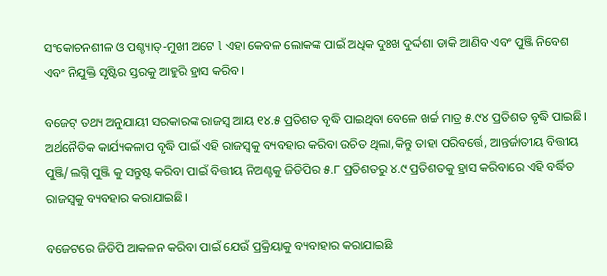ସଂକୋଚନଶୀଳ ଓ ପଶ୍ଚ୍ୟାତ୍-ମୁଖୀ ଅଟେ l ଏହା କେବଳ ଲୋକଙ୍କ ପାଇଁ ଅଧିକ ଦୁଃଖ ଦୁର୍ଦ୍ଦଶା ଡାକି ଆଣିବ ଏବଂ ପୁଞ୍ଜି ନିବେଶ ଏବଂ ନିଯୁକ୍ତି ସୃଷ୍ଟିର ସ୍ତରକୁ ଆହୁରି ହ୍ରାସ କରିବ ।

ବଜେଟ୍ ତଥ୍ୟ ଅନୁଯାୟୀ ସରକାରଙ୍କ ରାଜସ୍ୱ ଆୟ ୧୪.୫ ପ୍ରତିଶତ ବୃଦ୍ଧି ପାଇଥିବା ବେଳେ ଖର୍ଚ୍ଚ ମାତ୍ର ୫.୯୪ ପ୍ରତିଶତ ବୃଦ୍ଧି ପାଇଛି। ଅର୍ଥନୈତିକ କାର୍ଯ୍ୟକଳାପ ବୃଦ୍ଧି ପାଇଁ ଏହି ରାଜସ୍ୱକୁ ବ୍ୟବହାର କରିବା ଉଚିତ ଥିଲା,କିନ୍ତୁ ତାହା ପରିବର୍ତ୍ତେ, ଆନ୍ତର୍ଜାତୀୟ ବିତ୍ତୀୟ ପୁଞ୍ଜି/ଲଗ୍ନି ପୁଞ୍ଜି କୁ ସନ୍ତୁଷ୍ଟ କରିବା ପାଇଁ ବିତ୍ତୀୟ ନିଅଣ୍ଟକୁ ଜିଡିପିର ୫.୮ ପ୍ରତିଶତରୁ ୪.୯ ପ୍ରତିଶତକୁ ହ୍ରାସ କରିବାରେ ଏହି ବର୍ଦ୍ଧିତ ରାଜସ୍ଵକୁ ବ୍ୟବହାର କରାଯାଇଛି।

ବଜେଟରେ ଜିଡିପି ଆକଳନ କରିବା ପାଇଁ ଯେଉଁ ପ୍ରକ୍ରିୟାକୁ ବ୍ୟବାହାର କରାଯାଇଛି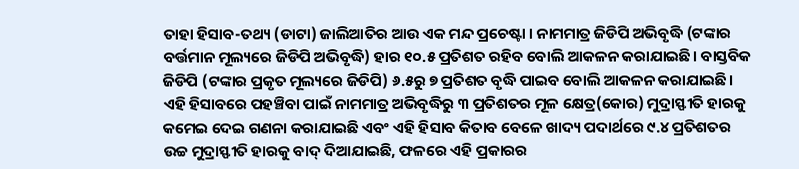ତାହା ହିସାବ-ତଥ୍ୟ (ଡାଟା) ଜାଲିଆତିର ଆଉ ଏକ ମନ୍ଦ ପ୍ରଚେଷ୍ଟା । ନାମମାତ୍ର ଜିଡିପି ଅଭିବୃଦ୍ଧି (ଟଙ୍କାର ବର୍ତ୍ତମାନ ମୂଲ୍ୟରେ ଜିଡିପି ଅଭିବୃଦ୍ଧି) ହାର ୧୦.୫ ପ୍ରତିଶତ ରହିବ ବୋଲି ଆକଳନ କରାଯାଇଛି। ବାସ୍ତବିକ ଜିଡିପି (ଟଙ୍କାର ପ୍ରକୃତ ମୂଲ୍ୟରେ ଜିଡିପି) ୬.୫ରୁ ୭ ପ୍ରତିଶତ ବୃଦ୍ଧି ପାଇବ ବୋଲି ଆକଳନ କରାଯାଇଛି। ଏହି ହିସାବରେ ପହଞ୍ଚିବା ପାଇଁ ନାମମାତ୍ର ଅଭିବୃଦ୍ଧିରୁ ୩ ପ୍ରତିଶତର ମୂଳ କ୍ଷେତ୍ର(କୋର) ମୁଦ୍ରାସ୍ଫୀତି ହାରକୁ କମେଇ ଦେଇ ଗଣନା କରାଯାଇଛି ଏବଂ ଏହି ହିସାବ କିତାବ ବେଳେ ଖାଦ୍ୟ ପଦାର୍ଥରେ ୯.୪ ପ୍ରତିଶତର ଉଚ୍ଚ ମୁଦ୍ରାସ୍ଫୀତି ହାରକୁ ବାଦ୍ ଦିଆଯାଇଛି, ଫଳରେ ଏହି ପ୍ରକାରର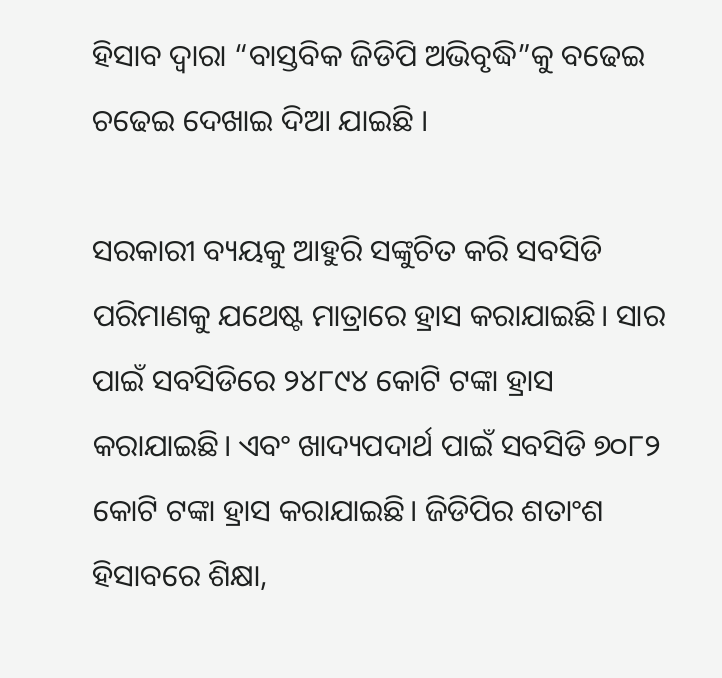ହିସାବ ଦ୍ଵାରା “ବାସ୍ତବିକ ଜିଡିପି ଅଭିବୃଦ୍ଧି”କୁ ବଢେଇ ଚଢେଇ ଦେଖାଇ ଦିଆ ଯାଇଛି ।

ସରକାରୀ ବ୍ୟୟକୁ ଆହୁରି ସଙ୍କୁଚିତ କରି ସବସିଡି ପରିମାଣକୁ ଯଥେଷ୍ଟ ମାତ୍ରାରେ ହ୍ରାସ କରାଯାଇଛି। ସାର ପାଇଁ ସବସିଡିରେ ୨୪୮୯୪ କୋଟି ଟଙ୍କା ହ୍ରାସ କରାଯାଇଛି। ଏବଂ ଖାଦ୍ୟପଦାର୍ଥ ପାଇଁ ସବସିଡି ୭୦୮୨ କୋଟି ଟଙ୍କା ହ୍ରାସ କରାଯାଇଛି। ଜିଡିପିର ଶତାଂଶ ହିସାବରେ ଶିକ୍ଷା,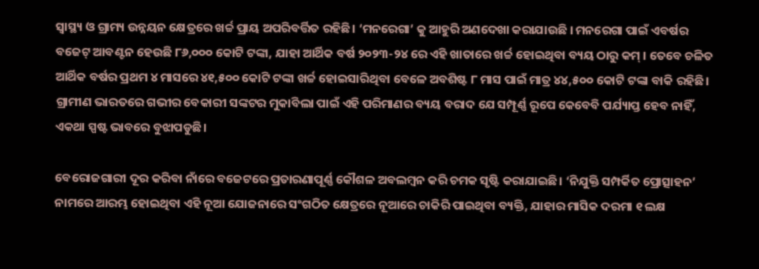ସ୍ୱାସ୍ଥ୍ୟ ଓ ଗ୍ରାମ୍ୟ ଉନ୍ନୟନ କ୍ଷେତ୍ରରେ ଖର୍ଚ୍ଚ ପ୍ରାୟ ଅପରିବର୍ତ୍ତିତ ରହିଛି। ‘ମନରେଗା’ କୁ ଆହୁରି ଅଣଦେଖା କରାଯାଉଛି । ମନରେଗା ପାଇଁ ଏବର୍ଷର ବଜେଟ୍ ଆବଣ୍ଟନ ହେଉଛି ୮୬,୦୦୦ କୋଟି ଟଙ୍କା, ଯାହା ଆର୍ଥିକ ବର୍ଷ ୨୦୨୩-୨୪ ରେ ଏହି ଖାତାରେ ଖର୍ଚ୍ଚ ହୋଇଥିବା ବ୍ୟୟ ଠାରୁ କମ୍ । ତେବେ ଚଳିତ ଆର୍ଥିକ ବର୍ଷର ପ୍ରଥମ ୪ ମାସରେ ୪୧,୫୦୦ କୋଟି ଟଙ୍କା ଖର୍ଚ୍ଚ ହୋଇସାରିଥିବା ବେଳେ ଅବଶିଷ୍ଟ ୮ ମାସ ପାଇଁ ମାତ୍ର ୪୪,୫୦୦ କୋଟି ଟଙ୍କା ବାକି ରହିଛି। ଗ୍ରାମୀଣ ଭାରତରେ ଗଭୀର ବେକାରୀ ସଙ୍କଟର ମୁକାବିଲା ପାଇଁ ଏହି ପରିମାଣର ବ୍ୟୟ ବରାଦ ଯେ ସମ୍ପୂର୍ଣ୍ଣ ରୂପେ କେବେବି ପର୍ଯ୍ୟାପ୍ତ ହେବ ନାହିଁ, ଏକଥା ସ୍ପଷ୍ଟ ଭାବରେ ବୁଝାପଡୁଛି।

ବେରୋଜଗାରୀ ଦୂର କରିବା ନାଁରେ ବଜେଟରେ ପ୍ରତାରଣାପୂର୍ଣ୍ଣ କୌଶଳ ଅବଲମ୍ବନ କରି ଚମକ ସୃଷ୍ଟି କରାଯାଇଛି। ‘ନିଯୁକ୍ତି ସମ୍ପର୍କିତ ପ୍ରୋତ୍ସାହନ’ ନାମରେ ଆରମ୍ଭ ହୋଇଥିବା ଏହି ନୂଆ ଯୋଜନାରେ ସଂଗଠିତ କ୍ଷେତ୍ରରେ ନୂଆରେ ଚାକିରି ପାଇଥିବା ବ୍ୟକ୍ତି, ଯାହାର ମାସିକ ଦରମା ୧ ଲକ୍ଷ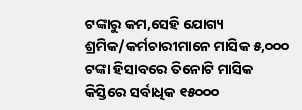ଟଙ୍କାରୁ କମ,ସେହି ଯୋଗ୍ୟ ଶ୍ରମିକ/କର୍ମଚାରୀମାନେ ମାସିକ ୫,୦୦୦ ଟଙ୍କା ହିସାବରେ ତିନୋଟି ମାସିକ କିସ୍ତିରେ ସର୍ବାଧିକ ୧୫୦୦୦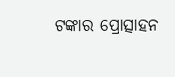ଟଙ୍କାର ପ୍ରୋତ୍ସାହନ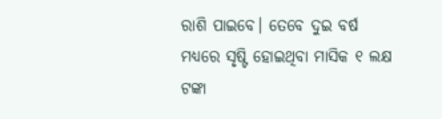ରାଶି ପାଇବେ। ତେବେ ଦୁଇ ବର୍ଷ ମଧ୍ୟରେ ସୃଷ୍ଟି ହୋଇଥିବା ମାସିକ ୧ ଲକ୍ଷ ଟଙ୍କା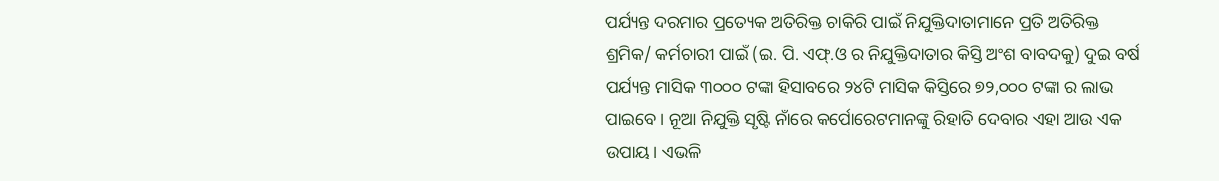ପର୍ଯ୍ୟନ୍ତ ଦରମାର ପ୍ରତ୍ୟେକ ଅତିରିକ୍ତ ଚାକିରି ପାଇଁ ନିଯୁକ୍ତିଦାତାମାନେ ପ୍ରତି ଅତିରିକ୍ତ ଶ୍ରମିକ/ କର୍ମଚାରୀ ପାଇଁ (ଇ. ପି. ଏଫ୍.ଓ ର ନିଯୁକ୍ତିଦାତାର କିସ୍ତି ଅଂଶ ବାବଦକୁ) ଦୁଇ ବର୍ଷ ପର୍ଯ୍ୟନ୍ତ ମାସିକ ୩୦୦୦ ଟଙ୍କା ହିସାବରେ ୨୪ଟି ମାସିକ କିସ୍ତିରେ ୭୨,୦୦୦ ଟଙ୍କା ର ଲାଭ ପାଇବେ । ନୂଆ ନିଯୁକ୍ତି ସୃଷ୍ଟି ନାଁରେ କର୍ପୋରେଟମାନଙ୍କୁ ରିହାତି ଦେବାର ଏହା ଆଉ ଏକ ଉପାୟ। ଏଭଳି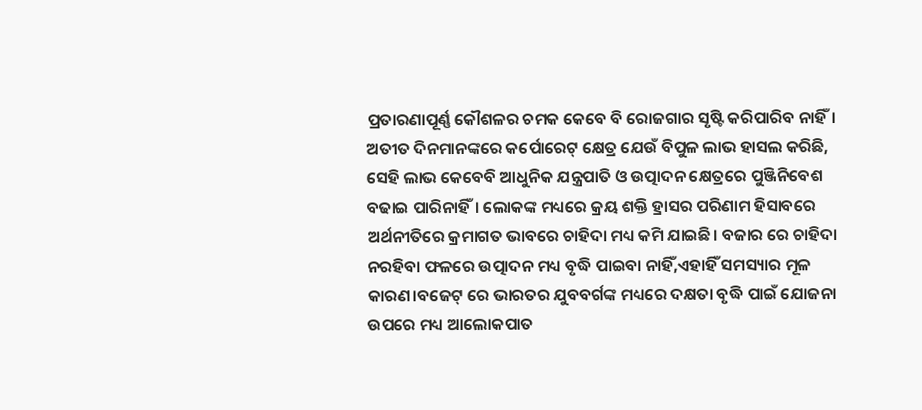ପ୍ରତାରଣାପୂର୍ଣ୍ଣ କୌଶଳର ଚମକ କେବେ ବି ରୋଜଗାର ସୃଷ୍ଟି କରିପାରିବ ନାହିଁ। ଅତୀତ ଦିନମାନଙ୍କରେ କର୍ପୋରେଟ୍ କ୍ଷେତ୍ର ଯେଉଁ ବିପୁଳ ଲାଭ ହାସଲ କରିଛି, ସେହି ଲାଭ କେବେବି ଆଧୁନିକ ଯନ୍ତ୍ରପାତି ଓ ଉତ୍ପାଦନ କ୍ଷେତ୍ରରେ ପୁଞ୍ଜିନିବେଶ ବଢାଇ ପାରିନାହିଁ। ଲୋକଙ୍କ ମଧ୍ୟରେ କ୍ରୟ ଶକ୍ତି ହ୍ରାସର ପରିଣାମ ହିସାବରେ ଅର୍ଥନୀତିରେ କ୍ରମାଗତ ଭାବରେ ଚାହିଦା ମଧ୍ୟ କମି ଯାଇଛି। ବଜାର ରେ ଚାହିଦା ନରହିବା ଫଳରେ ଉତ୍ପାଦନ ମଧ୍ୟ ବୃଦ୍ଧି ପାଇବା ନାହିଁ,ଏହାହିଁ ସମସ୍ୟାର ମୂଳ କାରଣ।ବଜେଟ୍ ରେ ଭାରତର ଯୁବବର୍ଗଙ୍କ ମଧ୍ୟରେ ଦକ୍ଷତା ବୃଦ୍ଧି ପାଇଁ ଯୋଜନା ଉପରେ ମଧ୍ୟ ଆଲୋକପାତ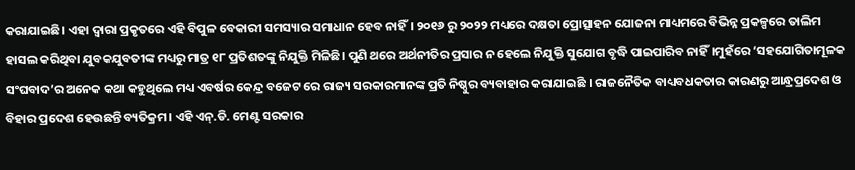କରାଯାଇଛି। ଏହା ଦ୍ୱାରା ପ୍ରକୃତରେ ଏହି ବିପୁଳ ବେକାରୀ ସମସ୍ୟାର ସମାଧାନ ହେବ ନାହିଁ। ୨୦୧୬ ରୁ ୨୦୨୨ ମଧ୍ୟରେ ଦକ୍ଷତା ପ୍ରୋତ୍ସାହନ ଯୋଜନା ମାଧ୍ୟମରେ ବିଭିନ୍ନ ପ୍ରକଳ୍ପରେ ତାଲିମ ହାସଲ କରିଥିବା ଯୁବକଯୁବତୀଙ୍କ ମଧ୍ୟରୁ ମାତ୍ର ୧୮ ପ୍ରତିଶତଙ୍କୁ ନିଯୁକ୍ତି ମିଳିଛି। ପୁଣି ଥରେ ଅର୍ଥନୀତିର ପ୍ରସାର ନ ହେଲେ ନିଯୁକ୍ତି ସୁଯୋଗ ବୃଦ୍ଧି ପାଇପାରିବ ନାହିଁ।ମୁହଁରେ ‘ସହଯୋଗିତାମୂଳକ ସଂଘବାଦ’ର ଅନେକ କଥା କହୁଥିଲେ ମଧ୍ୟ ଏବର୍ଷର କେନ୍ଦ୍ର ବଜେଟ ରେ ରାଜ୍ୟ ସରକାରମାନଙ୍କ ପ୍ରତି ନିଷ୍ଠୁର ବ୍ୟବାହାର କରାଯାଇଛି । ରାଜନୈତିକ ବାଧ୍ୟବଧକତାର କାରଣରୁ ଆନ୍ଧ୍ରପ୍ରଦେଶ ଓ ବିହାର ପ୍ରଦେଶ ହେଉଛନ୍ତି ବ୍ୟତିକ୍ରମ। ଏହି ଏନ୍.ଡି. ମେଣ୍ଟ ସରକାର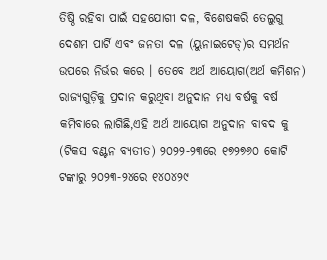ତିଷ୍ଠି ରହିବା ପାଇଁ ସହଯୋଗୀ ଦଳ, ବିଶେଷକରି ତେଲୁଗୁ ଦେଶମ ପାର୍ଟି ଏବଂ ଜନତା ଦଳ (ୟୁନାଇଟେଡ୍)ର ସମର୍ଥନ ଉପରେ ନିର୍ଭର କରେ । ତେବେ ଅର୍ଥ ଆୟୋଗ(ଅର୍ଥ କମିଶନ) ରାଜ୍ୟଗୁଡ଼ିକୁ ପ୍ରଦାନ କରୁଥିବା ଅନୁଦାନ ମଧ୍ୟ ବର୍ଷକୁ ବର୍ଷ କମିବାରେ ଲାଗିଛି,ଏହି ଅର୍ଥ ଆୟୋଗ ଅନୁଦାନ ବାବଦ କୁ (ଟିକସ ବଣ୍ଟନ ବ୍ୟତୀତ) ୨୦୨୨-୨୩ରେ ୧୭୨୭୬୦ କୋଟି ଟଙ୍କାରୁ ୨୦୨୩-୨୪ରେ ୧୪୦୪୨୯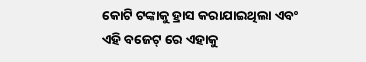କୋଟି ଟଙ୍କାକୁ ହ୍ରାସ କରାଯାଇଥିଲା ଏବଂ ଏହି ବଜେଟ୍ ରେ ଏହାକୁ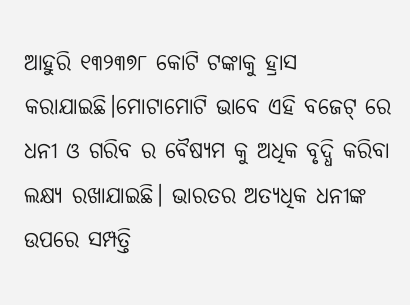ଆହୁରି ୧୩୨୩୭୮ କୋଟି ଟଙ୍କାକୁ ହ୍ରାସ କରାଯାଇଛି।ମୋଟାମୋଟି ଭାବେ ଏହି ବଜେଟ୍ ରେ ଧନୀ ଓ ଗରିବ ର ବୈଷ୍ୟମ କୁ ଅଧିକ ବୃଦ୍ଧି କରିବା ଲକ୍ଷ୍ୟ ରଖାଯାଇଛି। ଭାରତର ଅତ୍ୟଧିକ ଧନୀଙ୍କ ଉପରେ ସମ୍ପତ୍ତି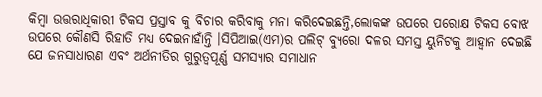କିମ୍ବା ଉତ୍ତରାଧିକାରୀ ଟିକସ ପ୍ରସ୍ତାବ କୁ ବିଚାର କରିବାକୁ ମନା କରିଦେଇଛନ୍ତି,ଲୋକଙ୍କ ଉପରେ ପରୋକ୍ଷ ଟିକସ ବୋଝ ଉପରେ କୌଣସି ରିହାତି ମଧ୍ୟ ଦେଇନାହାଁନ୍ତି ।ସିପିଆଇ(ଏମ)ର ପଲିଟ୍ ବ୍ୟୁରୋ ଦଳର ସମସ୍ତ ୟୁନିଟକୁ ଆହ୍ୱାନ ଦେଇଛି ଯେ ଜନସାଧାରଣ ଏବଂ ଅର୍ଥନୀତିର ଗୁରୁତ୍ୱପୂର୍ଣ୍ଣ ସମସ୍ୟାର ସମାଧାନ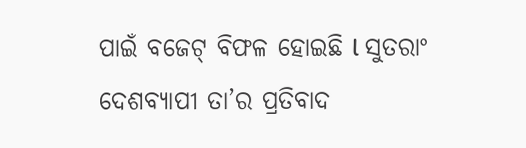ପାଇଁ ବଜେଟ୍ ବିଫଳ ହୋଇଛି l ସୁତରାଂ ଦେଶବ୍ୟାପୀ ତା’ର ପ୍ରତିବାଦ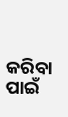କରିବା ପାଇଁ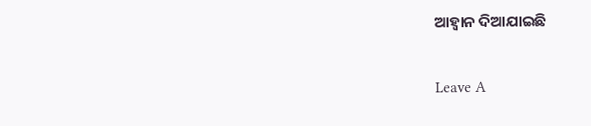ଆହ୍ୱାନ ଦିଆଯାଇଛି

Leave A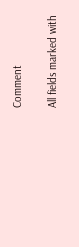Comment

All fields marked with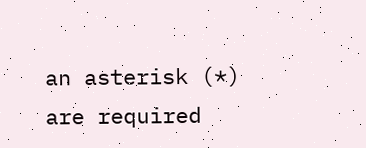an asterisk (*) are required